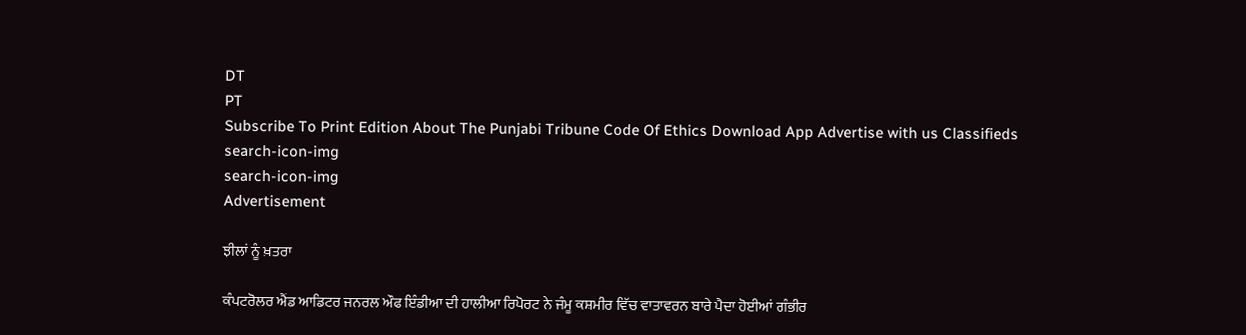DT
PT
Subscribe To Print Edition About The Punjabi Tribune Code Of Ethics Download App Advertise with us Classifieds
search-icon-img
search-icon-img
Advertisement

ਝੀਲਾਂ ਨੂੰ ਖ਼ਤਰਾ

ਕੰਪਟਰੋਲਰ ਐਂਡ ਆਡਿਟਰ ਜਨਰਲ ਔਫ ਇੰਡੀਆ ਦੀ ਹਾਲੀਆ ਰਿਪੋਰਟ ਨੇ ਜੰਮੂ ਕਸ਼ਮੀਰ ਵਿੱਚ ਵਾਤਾਵਰਨ ਬਾਰੇ ਪੈਦਾ ਹੋਈਆਂ ਗੰਭੀਰ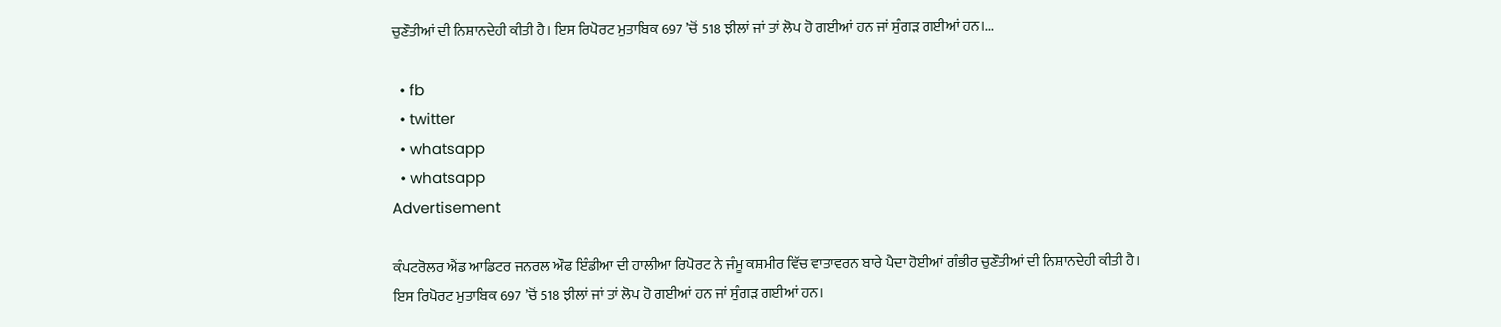ਚੁਣੌਤੀਆਂ ਦੀ ਨਿਸ਼ਾਨਦੇਹੀ ਕੀਤੀ ਹੈ। ਇਸ ਰਿਪੋਰਟ ਮੁਤਾਬਿਕ 697 ’ਚੋਂ 518 ਝੀਲਾਂ ਜਾਂ ਤਾਂ ਲੋਪ ਹੋ ਗਈਆਂ ਹਨ ਜਾਂ ਸੁੰਗੜ ਗਈਆਂ ਹਨ।...

  • fb
  • twitter
  • whatsapp
  • whatsapp
Advertisement

ਕੰਪਟਰੋਲਰ ਐਂਡ ਆਡਿਟਰ ਜਨਰਲ ਔਫ ਇੰਡੀਆ ਦੀ ਹਾਲੀਆ ਰਿਪੋਰਟ ਨੇ ਜੰਮੂ ਕਸ਼ਮੀਰ ਵਿੱਚ ਵਾਤਾਵਰਨ ਬਾਰੇ ਪੈਦਾ ਹੋਈਆਂ ਗੰਭੀਰ ਚੁਣੌਤੀਆਂ ਦੀ ਨਿਸ਼ਾਨਦੇਹੀ ਕੀਤੀ ਹੈ। ਇਸ ਰਿਪੋਰਟ ਮੁਤਾਬਿਕ 697 ’ਚੋਂ 518 ਝੀਲਾਂ ਜਾਂ ਤਾਂ ਲੋਪ ਹੋ ਗਈਆਂ ਹਨ ਜਾਂ ਸੁੰਗੜ ਗਈਆਂ ਹਨ।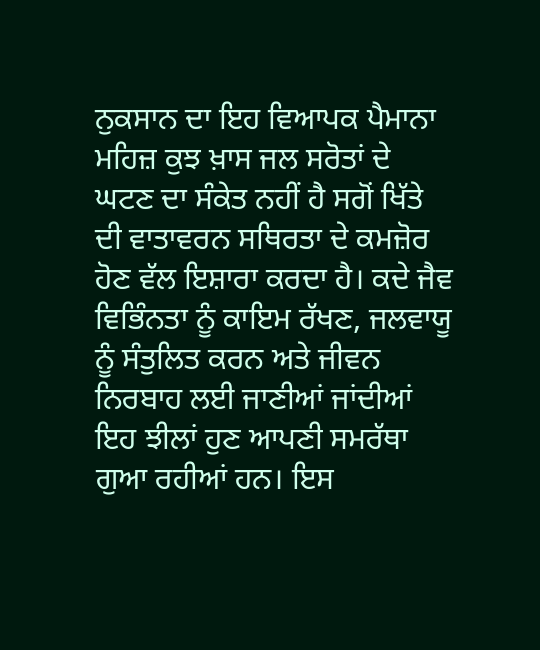ਨੁਕਸਾਨ ਦਾ ਇਹ ਵਿਆਪਕ ਪੈਮਾਨਾ ਮਹਿਜ਼ ਕੁਝ ਖ਼ਾਸ ਜਲ ਸਰੋਤਾਂ ਦੇ ਘਟਣ ਦਾ ਸੰਕੇਤ ਨਹੀਂ ਹੈ ਸਗੋਂ ਖਿੱਤੇ ਦੀ ਵਾਤਾਵਰਨ ਸਥਿਰਤਾ ਦੇ ਕਮਜ਼ੋਰ ਹੋਣ ਵੱਲ ਇਸ਼ਾਰਾ ਕਰਦਾ ਹੈ। ਕਦੇ ਜੈਵ ਵਿਭਿੰਨਤਾ ਨੂੰ ਕਾਇਮ ਰੱਖਣ, ਜਲਵਾਯੂ ਨੂੰ ਸੰਤੁਲਿਤ ਕਰਨ ਅਤੇ ਜੀਵਨ ਨਿਰਬਾਹ ਲਈ ਜਾਣੀਆਂ ਜਾਂਦੀਆਂ ਇਹ ਝੀਲਾਂ ਹੁਣ ਆਪਣੀ ਸਮਰੱਥਾ ਗੁਆ ਰਹੀਆਂ ਹਨ। ਇਸ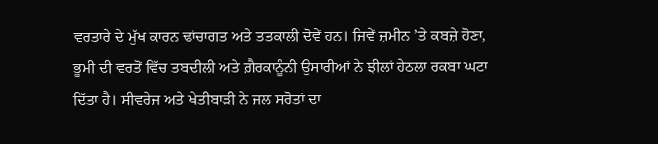ਵਰਤਾਰੇ ਦੇ ਮੁੱਖ ਕਾਰਨ ਢਾਂਚਾਗਤ ਅਤੇ ਤਤਕਾਲੀ ਦੋਵੇਂ ਹਨ। ਜਿਵੇਂ ਜ਼ਮੀਨ ’ਤੇ ਕਬਜ਼ੇ ਹੋਣਾ, ਭੂਮੀ ਦੀ ਵਰਤੋਂ ਵਿੱਚ ਤਬਦੀਲੀ ਅਤੇ ਗ਼ੈਰਕਾਨੂੰਨੀ ਉਸਾਰੀਆਂ ਨੇ ਝੀਲਾਂ ਹੇਠਲਾ ਰਕਬਾ ਘਟਾ ਦਿੱਤਾ ਹੈ। ਸੀਵਰੇਜ ਅਤੇ ਖੇਤੀਬਾੜੀ ਨੇ ਜਲ ਸਰੋਤਾਂ ਦਾ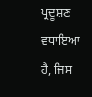ਪ੍ਰਦੂਸ਼ਣ ਵਧਾਇਆ ਹੈ, ਜਿਸ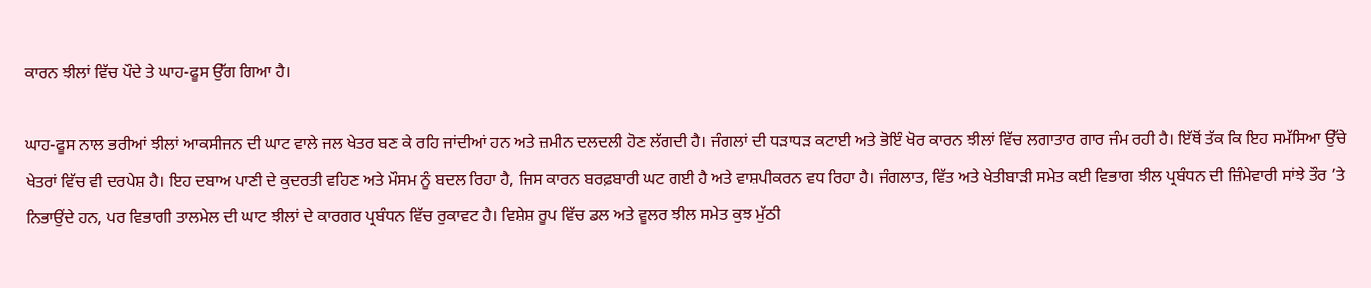ਕਾਰਨ ਝੀਲਾਂ ਵਿੱਚ ਪੌਦੇ ਤੇ ਘਾਹ-ਫੂਸ ਉੱਗ ਗਿਆ ਹੈ।

ਘਾਹ-ਫੂਸ ਨਾਲ ਭਰੀਆਂ ਝੀਲਾਂ ਆਕਸੀਜਨ ਦੀ ਘਾਟ ਵਾਲੇ ਜਲ ਖੇਤਰ ਬਣ ਕੇ ਰਹਿ ਜਾਂਦੀਆਂ ਹਨ ਅਤੇ ਜ਼ਮੀਨ ਦਲਦਲੀ ਹੋਣ ਲੱਗਦੀ ਹੈ। ਜੰਗਲਾਂ ਦੀ ਧੜਾਧੜ ਕਟਾਈ ਅਤੇ ਭੋਇੰ ਖੋਰ ਕਾਰਨ ਝੀਲਾਂ ਵਿੱਚ ਲਗਾਤਾਰ ਗਾਰ ਜੰਮ ਰਹੀ ਹੈ। ਇੱਥੋਂ ਤੱਕ ਕਿ ਇਹ ਸਮੱਸਿਆ ਉੱਚੇ ਖੇਤਰਾਂ ਵਿੱਚ ਵੀ ਦਰਪੇਸ਼ ਹੈ। ਇਹ ਦਬਾਅ ਪਾਣੀ ਦੇ ਕੁਦਰਤੀ ਵਹਿਣ ਅਤੇ ਮੌਸਮ ਨੂੰ ਬਦਲ ਰਿਹਾ ਹੈ, ਜਿਸ ਕਾਰਨ ਬਰਫ਼ਬਾਰੀ ਘਟ ਗਈ ਹੈ ਅਤੇ ਵਾਸ਼ਪੀਕਰਨ ਵਧ ਰਿਹਾ ਹੈ। ਜੰਗਲਾਤ, ਵਿੱਤ ਅਤੇ ਖੇਤੀਬਾੜੀ ਸਮੇਤ ਕਈ ਵਿਭਾਗ ਝੀਲ ਪ੍ਰਬੰਧਨ ਦੀ ਜ਼ਿੰਮੇਵਾਰੀ ਸਾਂਝੇ ਤੌਰ ’ਤੇ ਨਿਭਾਉਂਦੇ ਹਨ, ਪਰ ਵਿਭਾਗੀ ਤਾਲਮੇਲ ਦੀ ਘਾਟ ਝੀਲਾਂ ਦੇ ਕਾਰਗਰ ਪ੍ਰਬੰਧਨ ਵਿੱਚ ਰੁਕਾਵਟ ਹੈ। ਵਿਸ਼ੇਸ਼ ਰੂਪ ਵਿੱਚ ਡਲ ਅਤੇ ਵੂਲਰ ਝੀਲ ਸਮੇਤ ਕੁਝ ਮੁੱਠੀ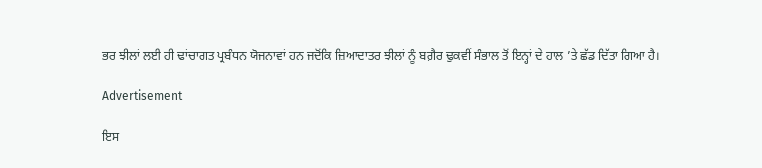ਭਰ ਝੀਲਾਂ ਲਈ ਹੀ ਢਾਂਚਾਗਤ ਪ੍ਰਬੰਧਨ ਯੋਜਨਾਵਾਂ ਹਨ ਜਦੋਂਕਿ ਜ਼ਿਆਦਾਤਰ ਝੀਲਾਂ ਨੂੰ ਬਗ਼ੈਰ ਢੁਕਵੀਂ ਸੰਭਾਲ ਤੋਂ ਇਨ੍ਹਾਂ ਦੇ ਹਾਲ ’ਤੇ ਛੱਡ ਦਿੱਤਾ ਗਿਆ ਹੈ।

Advertisement

ਇਸ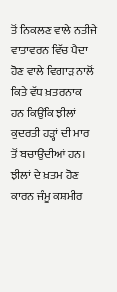ਤੋਂ ਨਿਕਲਣ ਵਾਲੇ ਨਤੀਜੇ ਵਾਤਾਵਰਨ ਵਿੱਚ ਪੈਦਾ ਹੋਣ ਵਾਲੇ ਵਿਗਾੜ ਨਾਲੋਂ ਕਿਤੇ ਵੱਧ ਖ਼ਤਰਨਾਕ ਹਨ ਕਿਉਂਕਿ ਝੀਲਾਂ ਕੁਦਰਤੀ ਹੜ੍ਹਾਂ ਦੀ ਮਾਰ ਤੋਂ ਬਚਾਉਂਦੀਆਂ ਹਨ। ਝੀਲਾਂ ਦੇ ਖ਼ਤਮ ਹੋਣ ਕਾਰਨ ਜੰਮੂ ਕਸ਼ਮੀਰ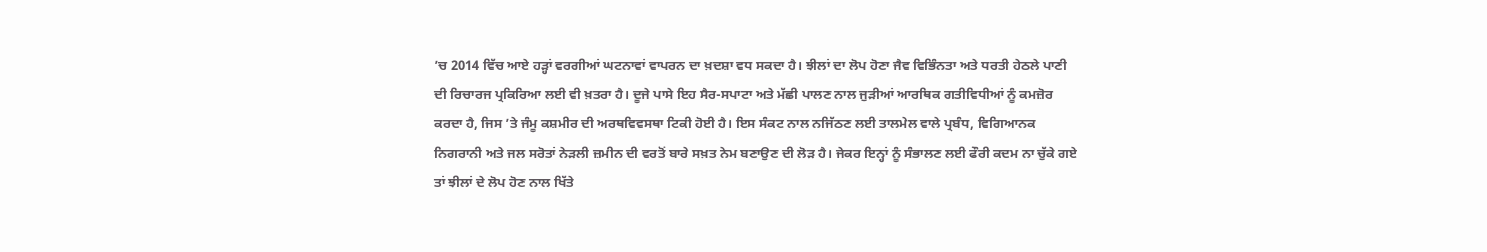’ਚ 2014 ਵਿੱਚ ਆਏ ਹੜ੍ਹਾਂ ਵਰਗੀਆਂ ਘਟਨਾਵਾਂ ਵਾਪਰਨ ਦਾ ਖ਼ਦਸ਼ਾ ਵਧ ਸਕਦਾ ਹੈ। ਝੀਲਾਂ ਦਾ ਲੋਪ ਹੋਣਾ ਜੈਵ ਵਿਭਿੰਨਤਾ ਅਤੇ ਧਰਤੀ ਹੇਠਲੇ ਪਾਣੀ ਦੀ ਰਿਚਾਰਜ ਪ੍ਰਕਿਰਿਆ ਲਈ ਵੀ ਖ਼ਤਰਾ ਹੈ। ਦੂਜੇ ਪਾਸੇ ਇਹ ਸੈਰ-ਸਪਾਟਾ ਅਤੇ ਮੱਛੀ ਪਾਲਣ ਨਾਲ ਜੁੜੀਆਂ ਆਰਥਿਕ ਗਤੀਵਿਧੀਆਂ ਨੂੰ ਕਮਜ਼ੋਰ ਕਰਦਾ ਹੈ, ਜਿਸ ’ਤੇ ਜੰਮੂ ਕਸ਼ਮੀਰ ਦੀ ਅਰਥਵਿਵਸਥਾ ਟਿਕੀ ਹੋਈ ਹੈ। ਇਸ ਸੰਕਟ ਨਾਲ ਨਜਿੱਠਣ ਲਈ ਤਾਲਮੇਲ ਵਾਲੇ ਪ੍ਰਬੰਧ, ਵਿਗਿਆਨਕ ਨਿਗਰਾਨੀ ਅਤੇ ਜਲ ਸਰੋਤਾਂ ਨੇੜਲੀ ਜ਼ਮੀਨ ਦੀ ਵਰਤੋਂ ਬਾਰੇ ਸਖ਼ਤ ਨੇਮ ਬਣਾਉਣ ਦੀ ਲੋੜ ਹੈ। ਜੇਕਰ ਇਨ੍ਹਾਂ ਨੂੰ ਸੰਭਾਲਣ ਲਈ ਫੌਰੀ ਕਦਮ ਨਾ ਚੁੱਕੇ ਗਏ ਤਾਂ ਝੀਲਾਂ ਦੇ ਲੋਪ ਹੋਣ ਨਾਲ ਖਿੱਤੇ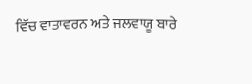ਵਿੱਚ ਵਾਤਾਵਰਨ ਅਤੇ ਜਲਵਾਯੂ ਬਾਰੇ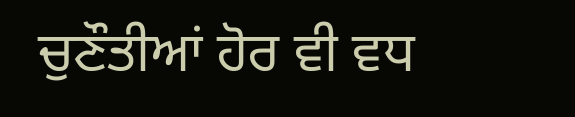ਚੁਣੌਤੀਆਂ ਹੋਰ ਵੀ ਵਧ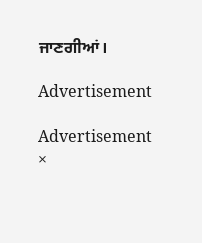ਜਾਣਗੀਆਂ।

Advertisement

Advertisement
×